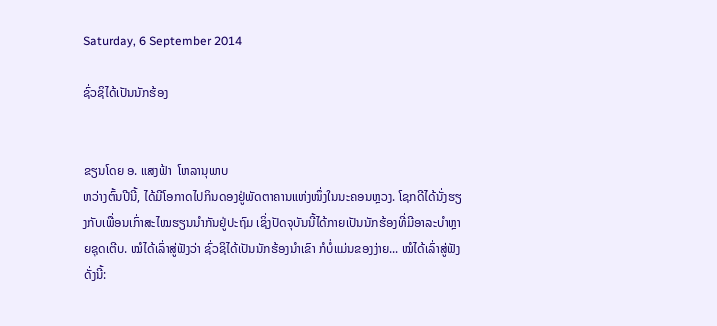Saturday, 6 September 2014

ຊົ່ວຊິໄດ້ເປັນນັກຮ້ອງ


ຂຽນໂດຍ ອ. ແສງຟ້າ  ໂຫລານຸພາບ
ຫວ່າງຕົ້ນປີນີ້, ໄດ້ມີໂອກາດໄປກິນດອງຢູ່ພັດຕາຄານແຫ່ງໜຶ່ງໃນນະຄອນຫຼວງ. ໂຊກດີໄດ້ນັ່ງຮຽງກັບເພື່ອນເກົ່າສະໄໝຮຽນນຳກັນຢູ່ປະຖົມ ເຊິ່ງປັດຈຸບັນນີ້ໄດ້ກາຍເປັນນັກຮ້ອງທີ່ມີອາລະບຳຫຼາຍຊຸດເຕີບ. ໝໍໄດ້ເລົ່າສູ່ຟັງວ່າ ຊົ່ວຊິໄດ້ເປັນນັກຮ້ອງນຳເຂົາ ກໍບໍ່ແມ່ນຂອງງ່າຍ... ໝໍໄດ້ເລົ່າສູ່ຟັງດັ່ງນີ້: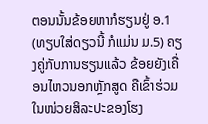ຕອນນັ້ນຂ້ອຍຫາກໍຮຽນຢູ່ ອ.1 (ທຽບໃສ່ດຽວນີ້ ກໍແມ່ນ ມ.5) ຄຽງຄູ່ກັບການຮຽນແລ້ວ ຂ້ອຍຍັງເຄື່ອນໄຫວນອກຫຼັກສູດ ຄືເຂົ້າຮ່ວມໃນໜ່ວຍສິລະປະຂອງໂຮງ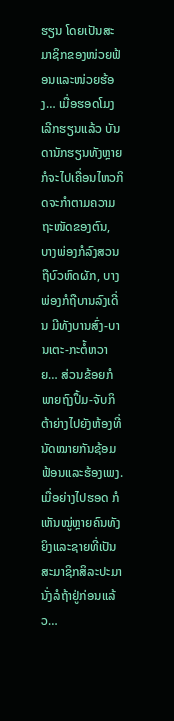ຮຽນ ໂດຍເປັນສະມາຊິກຂອງໜ່ວຍຟ້ອນແລະໜ່ວຍຮ້ອງ… ເມື່ອຮອດໂມງເລີກຮຽນແລ້ວ ບັນດານັກຮຽນທັງຫຼາຍກໍຈະໄປເຄື່ອນໄຫວກິດຈະກຳຕາມຄວາມຖະໜັດຂອງຕົນ, ບາງພ່ອງກໍລົງສວນຖືບົວຫົດຜັກ, ບາງພ່ອງກໍຖືບານລົງເດີ່ນ ມີທັງບານສົ່ງ-ບານເຕະ-ກະຕໍ້ຫວາຍ… ສ່ວນຂ້ອຍກໍພາຍຖົງປຶ້ມ-ຈັບກິຕ້າຍ່າງໄປຍັງຫ້ອງທີ່ນັດໝາຍກັນຊ້ອມຟ້ອນແລະຮ້ອງເພງ. ເມື່ອຍ່າງໄປຮອດ ກໍເຫັນໝູ່ຫຼາຍຄົນທັງຍິງແລະຊາຍທີ່ເປັນສະມາຊິກສິລະປະມານັ່ງລໍຖ້າຢູ່ກ່ອນແລ້ວ…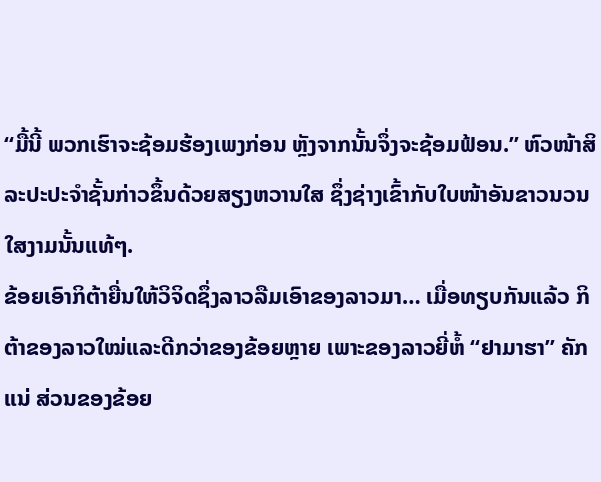“ມື້ນີ້ ພວກເຮົາຈະຊ້ອມຮ້ອງເພງກ່ອນ ຫຼັງຈາກນັ້ນຈຶ່ງຈະຊ້ອມຟ້ອນ.” ຫົວໜ້າສິລະປະປະຈຳຊັ້ນກ່າວຂຶ້ນດ້ວຍສຽງຫວານໃສ ຊຶ່ງຊ່າງເຂົ້າກັບໃບໜ້າອັນຂາວນວນໃສງາມນັ້ນແທ້ໆ.
ຂ້ອຍເອົາກິຕ້າຍື່ນໃຫ້ວິຈິດຊຶ່ງລາວລືມເອົາຂອງລາວມາ… ເມື່ອທຽບກັນແລ້ວ ກິຕ້າຂອງລາວໃໝ່ແລະດີກວ່າຂອງຂ້ອຍຫຼາຍ ເພາະຂອງລາວຍີ່ຫໍ້ “ຢາມາຮາ” ຄັກແນ່ ສ່ວນຂອງຂ້ອຍ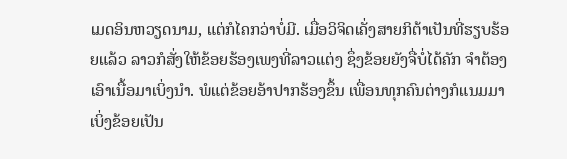ເມດອິນຫວຽດນາມ, ແຕ່ກໍໄຄກວ່າບໍ່ມີ. ເມື່ອວິຈິດເຄັ່ງສາຍກິຕ້າເປັນທີ່ຮຽບຮ້ອຍແລ້ວ ລາວກໍສັ່ງໃຫ້ຂ້ອຍຮ້ອງເພງທີ່ລາວແຕ່ງ ຊຶ່ງຂ້ອຍຍັງຈື່ບໍ່ໄດ້ຄັກ ຈຳຕ້ອງເອົາເນື້ອມາເບິ່ງນຳ. ພໍແຕ່ຂ້ອຍອ້າປາກຮ້ອງຂຶ້ນ ເພື່ອນທຸກຄົນຕ່າງກໍແນມມາເບິ່ງຂ້ອຍເປັນ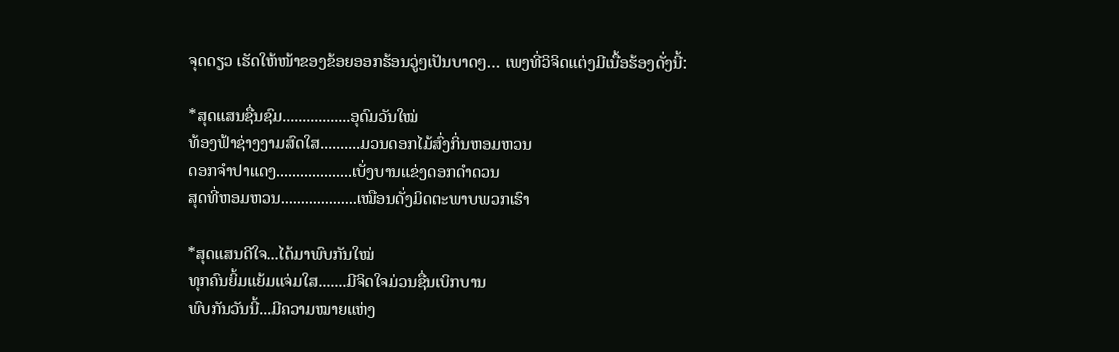ຈຸດດຽວ ເຮັດໃຫ້ໜ້າຂອງຂ້ອຍອອກຮ້ອນວູ່ໆເປັນບາດໆ… ເພງທີ່ວິຈິດແຕ່ງມີເນື້ອຮ້ອງດັ່ງນີ້:

*ສຸດແສນຊື່ນຊົມ.................ອຸດົມວັນໃໝ່
ທ້ອງຟ້າຊ່າງງາມສົດໃສ..........ມວນດອກໄມ້ສົ່ງກິ່ນຫອມຫວນ
ດອກຈຳປາແດງ...................ເບັ່ງບານແຂ່ງດອກດຳດວນ
ສຸດທີ່ຫອມຫວນ...................ເໝືອນດັ່ງມິດຕະພາບພວກເຮົາ

*ສຸດແສນດີໃຈ...ໄດ້ມາພົບກັນໃໝ່
ທຸກຄົນຍິ້ມແຍ້ມແຈ່ມໃສ.......ມີຈິດໃຈມ່ວນຊື່ນເບິກບານ
ພົບກັນວັນນີ້...ມີຄວາມໝາຍແຫ່ງ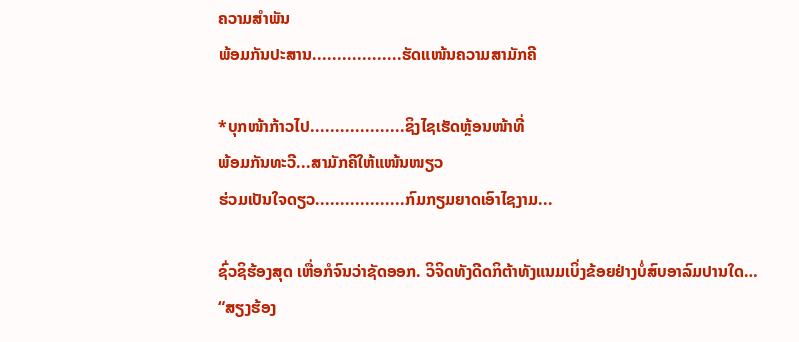ຄວາມສຳພັນ
ພ້ອມກັນປະສານ..................ຮັດແໜ້ນຄວາມສາມັກຄີ

*ບຸກໜ້າກ້າວໄປ...................ຊິງໄຊເຮັດຫຼ້ອນໜ້າທີ່
ພ້ອມກັນທະວີ...ສາມັກຄີໃຫ້ແໜ້ນໜຽວ
ຮ່ວມເປັນໃຈດຽວ..................ກົມກຽມຍາດເອົາໄຊງາມ...

ຊົ່ວຊິຮ້ອງສຸດ ເຫື່ອກໍຈົນວ່າຊັດອອກ. ວິຈິດທັງດີດກິຕ້າທັງແນມເບິ່ງຂ້ອຍຢ່າງບໍ່ສົບອາລົມປານໃດ…
“ສຽງຮ້ອງ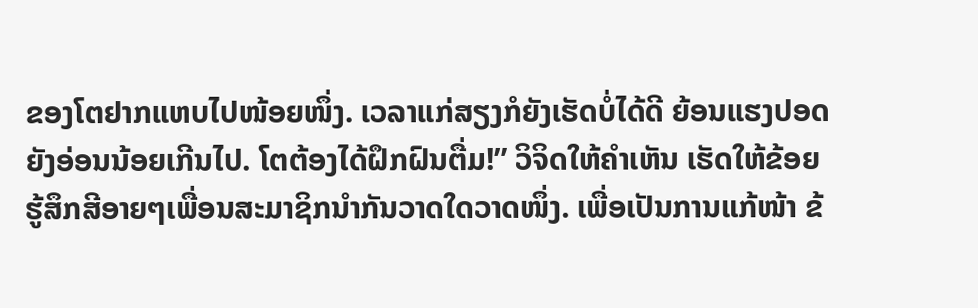ຂອງໂຕຢາກແຫບໄປໜ້ອຍໜຶ່ງ. ເວລາແກ່ສຽງກໍຍັງເຮັດບໍ່ໄດ້ດີ ຍ້ອນແຮງປອດຍັງອ່ອນນ້ອຍເກີນໄປ. ໂຕຕ້ອງໄດ້ຝຶກຝົນຕື່ມ!” ວິຈິດໃຫ້ຄຳເຫັນ ເຮັດໃຫ້ຂ້ອຍຮູ້ສຶກສີອາຍໆເພື່ອນສະມາຊິກນຳກັນວາດໃດວາດໜຶ່ງ. ເພື່ອເປັນການແກ້ໜ້າ ຂ້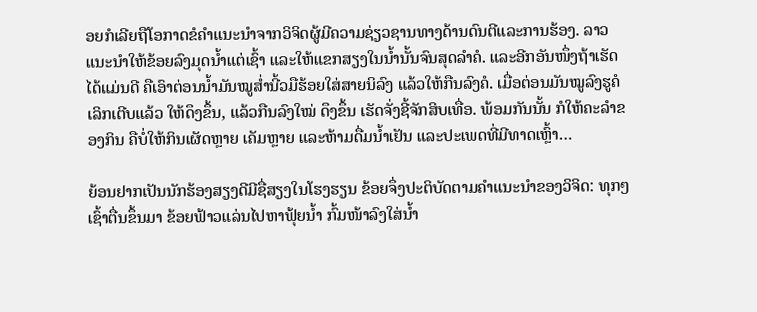ອຍກໍເລີຍຖືໂອກາດຂໍຄຳແນະນຳຈາກວິຈິດຜູ້ມີຄວາມຊ່ຽວຊານທາງດ້ານດົນຕີແລະການຮ້ອງ. ລາວແນະນຳໃຫ້ຂ້ອຍລົງມຸດນໍ້າແຕ່ເຊົ້າ ແລະໃຫ້ແຂກສຽງໃນນໍ້ານັ້ນຈົນສຸດລຳຄໍ. ແລະອີກອັນໜຶ່ງຖ້າເຮັດໄດ້ແມ່ນດີ ຄືເອົາຕ່ອນນໍ້າມັນໝູສໍ່ານີ້ວມືຮ້ອຍໃສ່ສາຍນິລົງ ແລ້ວໃຫ້ກືນລົງຄໍ. ເມື່ອຕ່ອນມັນໝູລົງຮູຄໍເລິກເຕີບແລ້ວ ໃຫ້ດຶງຂຶ້ນ, ແລ້ວກືນລົງໃໝ່ ດຶງຂຶ້ນ ເຮັດຈັ່ງຊີ້ຈັກສິບເທື່ອ. ພ້ອມກັນນັ້ນ ກໍໃຫ້ຄະລຳຂອງກິນ ຄືບໍ່ໃຫ້ກິນເຜັດຫຼາຍ ເຄັມຫຼາຍ ແລະຫ້າມດື່ມນໍ້າເຢັນ ແລະປະເພດທີ່ມີທາດເຫຼົ້າ…

ຍ້ອນຢາກເປັນນັກຮ້ອງສຽງດີມີຊື່ສຽງໃນໂຮງຮຽນ ຂ້ອຍຈຶ່ງປະຕິບັດຕາມຄຳແນະນຳຂອງວິຈິດ: ທຸກໆເຊົ້າຕື່ນຂຶ້ນມາ ຂ້ອຍຟ້າວແລ່ນໄປຫາຟຸ້ຍນໍ້າ ກົ້ມໜ້າລົງໃສ່ນໍ້າ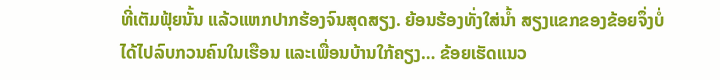ທີ່ເຕັມຟຸ້ຍນັ້ນ ແລ້ວແຫກປາກຮ້ອງຈົນສຸດສຽງ. ຍ້ອນຮ້ອງທັ່ງໃສ່ນໍ້າ ສຽງແຂກຂອງຂ້ອຍຈຶ່ງບໍ່ໄດ້ໄປລົບກວນຄົນໃນເຮືອນ ແລະເພື່ອນບ້ານໃກ້ຄຽງ… ຂ້ອຍເຮັດແນວ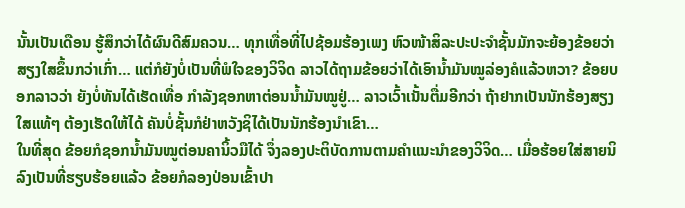ນັ້ນເປັນເດືອນ ຮູ້ສຶກວ່າໄດ້ຜົນດີສົມຄວນ… ທຸກເທື່ອທີ່ໄປຊ້ອມຮ້ອງເພງ ຫົວໜ້າສິລະປະປະຈຳຊັ້ນມັກຈະຍ້ອງຂ້ອຍວ່າສຽງໃສຂຶ້ນກວ່າເກົ່າ… ແຕ່ກໍຍັງບໍ່ເປັນທີ່ພໍໃຈຂອງວິຈິດ ລາວໄດ້ຖາມຂ້ອຍວ່າໄດ້ເອົານໍ້າມັນໝູລ່ອງຄໍແລ້ວຫວາ? ຂ້ອຍບອກລາວວ່າ ຍັງບໍ່ທັນໄດ້ເຮັດເທື່ອ ກຳລັງຊອກຫາຕ່ອນນໍ້າມັນໝູຢູ່… ລາວເວົ້າເນັ້ນຕື່ມອີກວ່າ ຖ້າຢາກເປັນນັກຮ້ອງສຽງໃສແທ້ໆ ຕ້ອງເຮັດໃຫ້ໄດ້ ຄັນບໍ່ຊັ້ນກໍຢ່າຫວັງຊິໄດ້ເປັນນັກຮ້ອງນໍາເຂົາ…
ໃນທີ່ສຸດ ຂ້ອຍກໍຊອກນໍ້າມັນໝູຕ່ອນຄານິ້ວມືໄດ້ ຈຶ່ງລອງປະຕິບັດການຕາມຄຳແນະນຳຂອງວິຈິດ… ເມື່ອຮ້ອຍໃສ່ສາຍນິລົງເປັນທີ່ຮຽບຮ້ອຍແລ້ວ ຂ້ອຍກໍລອງປ່ອນເຂົ້າປາ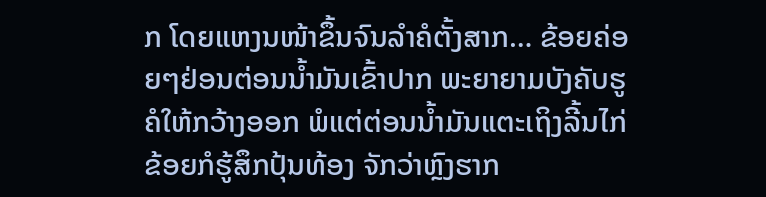ກ ໂດຍແຫງນໜ້າຂຶ້ນຈົນລຳຄໍຕັ້ງສາກ… ຂ້ອຍຄ່ອຍໆຢ່ອນຕ່ອນນໍ້າມັນເຂົ້າປາກ ພະຍາຍາມບັງຄັບຮູຄໍໃຫ້ກວ້າງອອກ ພໍແຕ່ຕ່ອນນໍ້າມັນແຕະເຖິງລີ້ນໄກ່ ຂ້ອຍກໍຮູ້ສຶກປຸ້ນທ້ອງ ຈັກວ່າຫຼົງຮາກ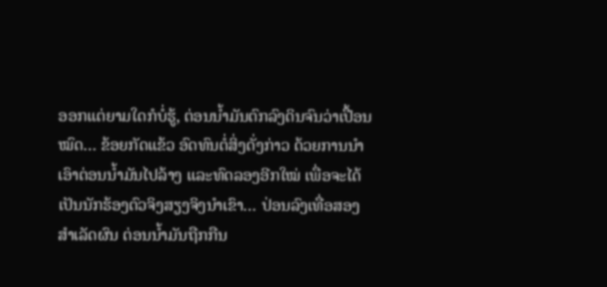ອອກແຕ່ຍາມໃດກໍບໍ່ຮູ້, ຕ່ອນນໍ້າມັນຕົກລົງດິນຈົນວ່າເປື້ອນໝົດ… ຂ້ອຍກັດແຂ້ວ ອົດທົນຕໍ່ສິ່ງດັ່ງກ່າວ ດ້ວຍການນຳເອົາຕ່ອນນໍ້າມັນໄປລ້າງ ແລະທົດລອງອີກໃໝ່ ເພື່ອຈະໄດ້ເປັນນັກຮ້ອງຕົວຈິງສຽງຈິງນຳເຂົາ… ປ່ອນລົງເທື່ອສອງສຳເລັດຜົນ ຕ່ອນນໍ້າມັນຖືກກືນ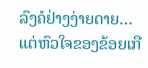ລົງຄໍຢ່າງງ່າຍດາຍ… ແຕ່ຫົວໃຈຂອງຂ້ອຍເກື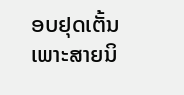ອບຢຸດເຕັ້ນ ເພາະສາຍນິ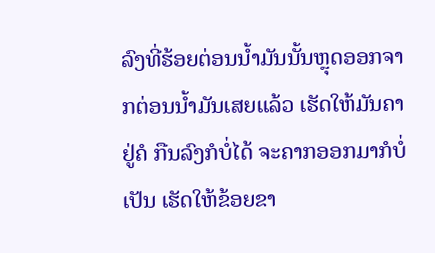ລົງທີ່ຮ້ອຍຕ່ອນນໍ້າມັນນັ້ນຫຼຸດອອກຈາກຕ່ອນນໍ້າມັນເສຍແລ້ວ ເຮັດໃຫ້ມັນຄາຢູ່ຄໍ ກືນລົງກໍບໍ່ໄດ້ ຈະຄາກອອກມາກໍບໍ່ເປັນ ເຮັດໃຫ້ຂ້ອຍຂາ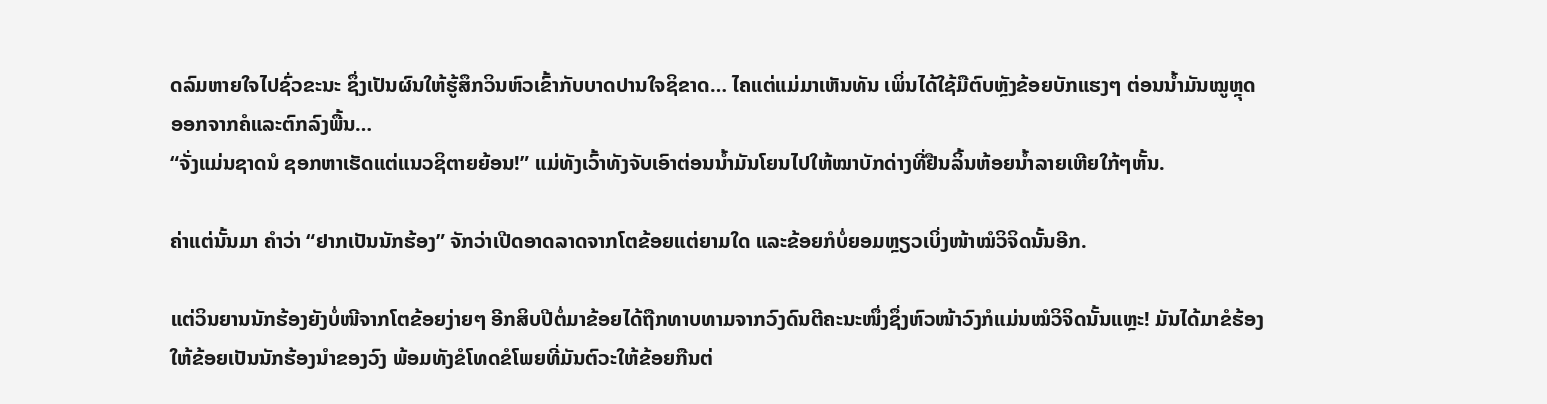ດລົມຫາຍໃຈໄປຊົ່ວຂະນະ ຊຶ່ງເປັນຜົນໃຫ້ຮູ້ສຶກວິນຫົວເຂົ້າກັບບາດປານໃຈຊິຂາດ… ໄຄແຕ່ແມ່ມາເຫັນທັນ ເພິ່ນໄດ້ໃຊ້ມືຕົບຫຼັງຂ້ອຍບັກແຮງໆ ຕ່ອນນໍ້າມັນໝູຫຼຸດອອກຈາກຄໍແລະຕົກລົງພື້ນ…
“ຈັ່ງແມ່ນຊາດນໍ ຊອກຫາເຮັດແຕ່ແນວຊິຕາຍຍ້ອນ!” ແມ່ທັງເວົ້າທັງຈັບເອົາຕ່ອນນໍ້າມັນໂຍນໄປໃຫ້ໝາບັກດ່າງທີ່ຢືນລິ້ນຫ້ອຍນໍ້າລາຍເຫີຍໃກ້ໆຫັ້ນ.

ຄ່າແຕ່ນັ້ນມາ ຄຳວ່າ “ຢາກເປັນນັກຮ້ອງ” ຈັກວ່າເປີດອາດລາດຈາກໂຕຂ້ອຍແຕ່ຍາມໃດ ແລະຂ້ອຍກໍບໍ່ຍອມຫຼຽວເບິ່ງໜ້າໝໍວິຈິດນັ້ນອີກ.

ແຕ່ວິນຍານນັກຮ້ອງຍັງບໍ່ໜີຈາກໂຕຂ້ອຍງ່າຍໆ ອີກສິບປີຕໍ່ມາຂ້ອຍໄດ້ຖືກທາບທາມຈາກວົງດົນຕີຄະນະໜຶ່ງຊຶ່ງຫົວໜ້າວົງກໍແມ່ນໝໍວິຈິດນັ້ນແຫຼະ! ມັນໄດ້ມາຂໍຮ້ອງໃຫ້ຂ້ອຍເປັນນັກຮ້ອງນຳຂອງວົງ ພ້ອມທັງຂໍໂທດຂໍໂພຍທີ່ມັນຕົວະໃຫ້ຂ້ອຍກືນຕ່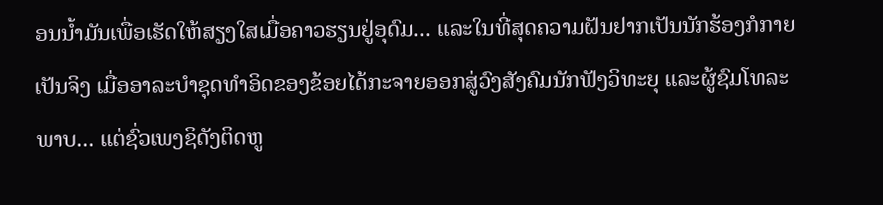ອນນ້ຳມັນເພື່ອເຮັດໃຫ້ສຽງໃສເມື່ອຄາວຮຽນຢູ່ອຸດົມ... ແລະໃນທີ່ສຸດຄວາມຝັນຢາກເປັນນັກຮ້ອງກໍກາຍເປັນຈິງ ເມື່ອອາລະບຳຊຸດທຳອິດຂອງຂ້ອຍໄດ້ກະຈາຍອອກສູ່ວົງສັງຄົມນັກຟັງວິທະຍຸ ແລະຜູ້ຊົມໂທລະພາບ... ແຕ່ຊົ່ວເພງຊິດັງຕິດຫູ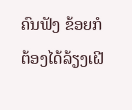ຄົນຟັງ ຂ້ອຍກໍຕ້ອງໄດ້ລ້ຽງເຝີ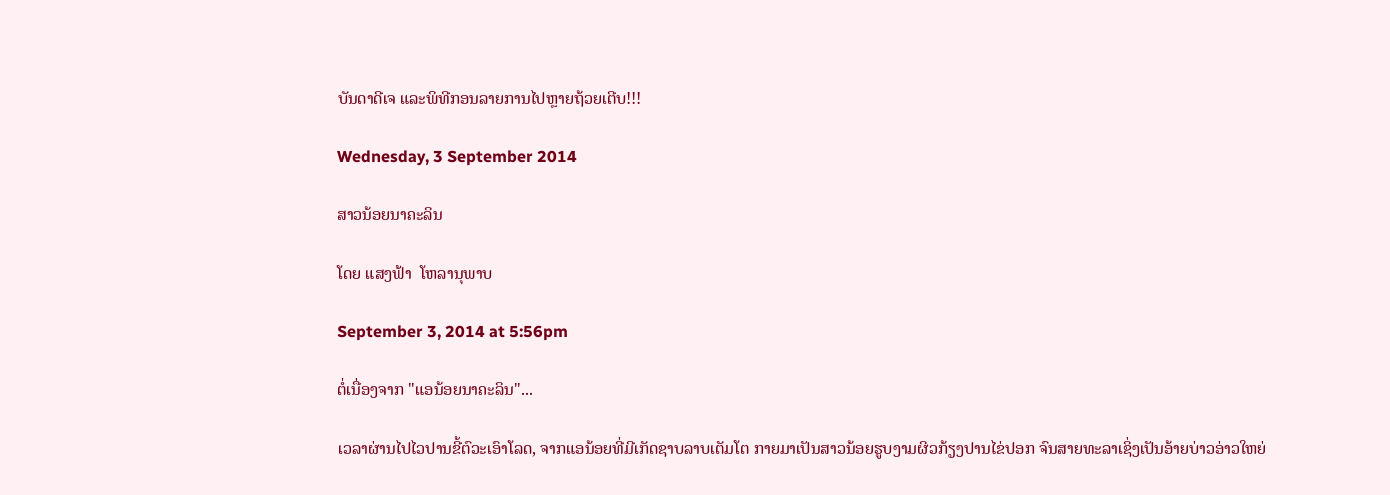ບັນດາດີເຈ ແລະພິທີກອນລາຍການໄປຫຼາຍຖ້ວຍເຕີບ!!!

Wednesday, 3 September 2014

ສາວນ້ອຍນາຄະລິນ

ໂດຍ ແສງຟ້າ  ໂຫລານຸພາບ

September 3, 2014 at 5:56pm

ຕໍ່ເນື່ອງຈາກ "ແອນ້ອຍນາຄະລິນ"...

ເວລາຜ່ານໄປໄວປານຂີ້ຕົວະເອົາໂລດ, ຈາກແອນ້ອຍທີ່ມີເກັດຊາບລາບເຕັມໂຕ ກາຍມາເປັນສາວນ້ອຍຮູບງາມຜິວກ້ຽງປານໄຂ່ປອກ ຈົນສາຍທະລາເຊິ່ງເປັນອ້າຍບ່າວອ່າວໃຫຍ່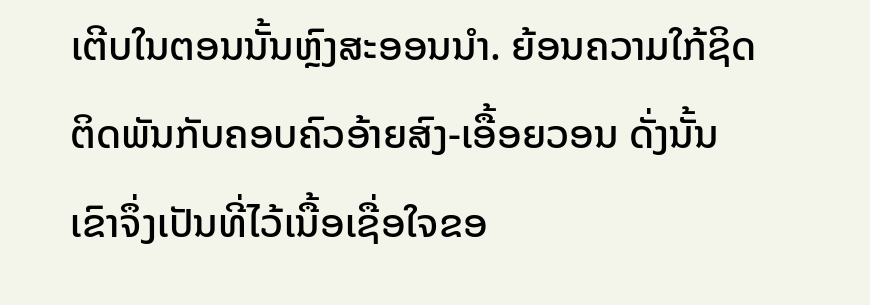ເຕີບໃນຕອນນັ້ນຫຼົງສະອອນນຳ. ຍ້ອນຄວາມໃກ້ຊິດຕິດພັນກັບຄອບຄົວອ້າຍສົງ-ເອື້ອຍວອນ ດັ່ງນັ້ນເຂົາຈຶ່ງເປັນທີ່ໄວ້ເນື້ອເຊື່ອໃຈຂອ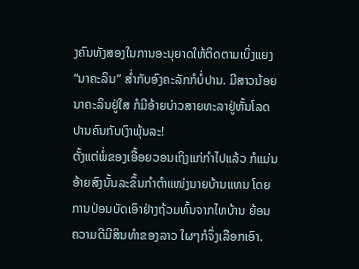ງຄົນທັງສອງໃນການອະນຸຍາດໃຫ້ຕິດຕາມເບິ່ງແຍງ “ນາຄະລິນ” ສໍ່າກັບອົງຄະລັກກໍບໍ່ປານ. ມີສາວນ້ອຍນາຄະລິນຢູ່ໃສ ກໍມີອ້າຍບ່າວສາຍທະລາຢູ່ຫັ້ນໂລດ ປານຄົນກັບເງົາພຸ້ນລະ!
ຕັ້ງແຕ່ພໍ່ຂອງເອື້ອຍວອນເຖິງແກ່ກຳໄປແລ້ວ ກໍແມ່ນອ້າຍສົງນັ້ນລະຂຶ້ນກຳຕຳແໜ່ງນາຍບ້ານແທນ ໂດຍການປ່ອນບັດເອົາຢ່າງຖ້ວມທົ້ນຈາກໄທບ້ານ ຍ້ອນຄວາມດີມີສິນທຳຂອງລາວ ໃຜໆກໍຈຶ່ງເລືອກເອົາ.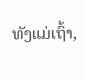ທັງແມ່ເຖົ້າ,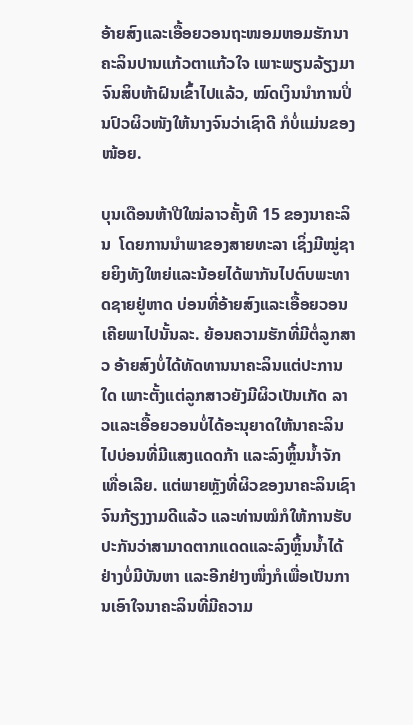ອ້າຍສົງແລະເອື້ອຍວອນຖະໜອມຫອມຮັກນາຄະລິນປານແກ້ວຕາແກ້ວໃຈ ເພາະພຽນລ້ຽງມາຈົນສິບຫ້າຝົນເຂົ້າໄປແລ້ວ, ໝົດເງິນນຳການປິ່ນປົວຜິວໜັງໃຫ້ນາງຈົນວ່າເຊົາດີ ກໍບໍ່ແມ່ນຂອງໜ້ອຍ.

ບຸນເດືອນຫ້າປີໃໝ່ລາວຄັ້ງທີ 15 ຂອງນາຄະລິນ  ໂດຍການນຳພາຂອງສາຍທະລາ ເຊິ່ງມີໝູ່ຊາຍຍິງທັງໃຫຍ່ແລະນ້ອຍໄດ້ພາກັນໄປຕົບພະທາດຊາຍຢູ່ຫາດ ບ່ອນທີ່ອ້າຍສົງແລະເອື້ອຍວອນເຄີຍພາໄປນັ້ນລະ. ຍ້ອນຄວາມຮັກທີ່ມີຕໍ່ລູກສາວ ອ້າຍສົງບໍ່ໄດ້ທັດທານນາຄະລິນແຕ່ປະການໃດ ເພາະຕັ້ງແຕ່ລູກສາວຍັງມີຜິວເປັນເກັດ ລາວແລະເອື້ອຍວອນບໍ່ໄດ້ອະນຸຍາດໃຫ້ນາຄະລິນໄປບ່ອນທີ່ມີແສງແດດກ້າ ແລະລົງຫຼິ້ນນໍ້າຈັກເທື່ອເລີຍ. ແຕ່ພາຍຫຼັງທີ່ຜິວຂອງນາຄະລິນເຊົາຈົນກ້ຽງງາມດີແລ້ວ ແລະທ່ານໝໍກໍໃຫ້ການຮັບປະກັນວ່າສາມາດຕາກແດດແລະລົງຫຼິ້ນນ້ຳໄດ້ຢ່າງບໍ່ມີບັນຫາ ແລະອີກຢ່າງໜຶ່ງກໍເພື່ອເປັນການເອົາໃຈນາຄະລິນທີ່ມີຄວາມ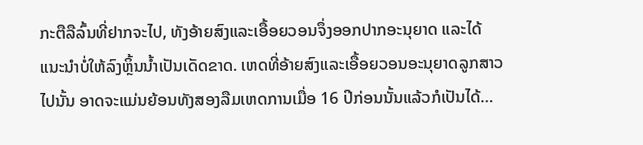ກະຕືລືລົ້ນທີ່ຢາກຈະໄປ, ທັງອ້າຍສົງແລະເອື້ອຍວອນຈຶ່ງອອກປາກອະນຸຍາດ ແລະໄດ້ແນະນຳບໍ່ໃຫ້ລົງຫຼິ້ນນ້ຳເປັນເດັດຂາດ. ເຫດທີ່ອ້າຍສົງແລະເອື້ອຍວອນອະນຸຍາດລູກສາວໄປນັ້ນ ອາດຈະແມ່ນຍ້ອນທັງສອງລືມເຫດການເມື່ອ 16 ປີກ່ອນນັ້ນແລ້ວກໍເປັນໄດ້…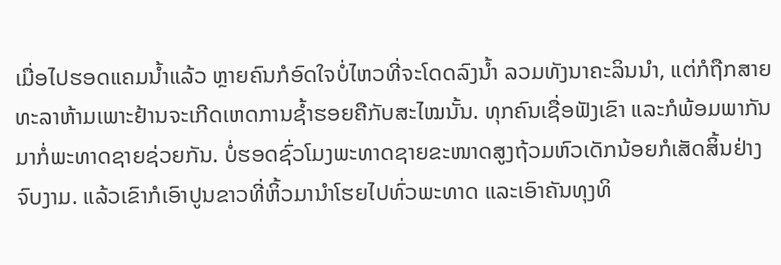ເມື່ອໄປຮອດແຄມນໍ້າແລ້ວ ຫຼາຍຄົນກໍອົດໃຈບໍ່ໄຫວທີ່ຈະໂດດລົງນໍ້າ ລວມທັງນາຄະລິນນຳ, ແຕ່ກໍຖືກສາຍທະລາຫ້າມເພາະຢ້ານຈະເກີດເຫດການຊໍ້າຮອຍຄືກັບສະໄໝນັ້ນ. ທຸກຄົນເຊື່ອຟັງເຂົາ ແລະກໍພ້ອມພາກັນມາກໍ່ພະທາດຊາຍຊ່ວຍກັນ. ບໍ່ຮອດຊົ່ວໂມງພະທາດຊາຍຂະໜາດສູງຖ້ວມຫົວເດັກນ້ອຍກໍເສັດສິ້ນຢ່າງຈົບງາມ. ແລ້ວເຂົາກໍເອົາປູນຂາວທີ່ຫິ້ວມານຳໂຮຍໄປທົ່ວພະທາດ ແລະເອົາຄັນທຸງທິ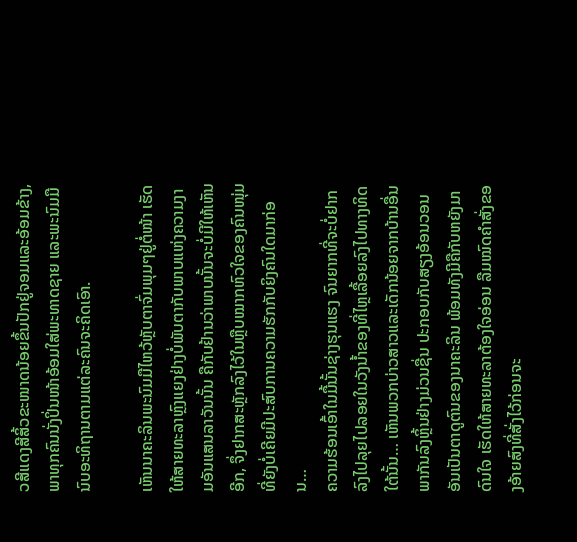ວສີແດງສີສິ້ວຂະໜາດນ້ອຍຂຶ້ນປັກຢູ່ຈອມແລະອ້ອມຂ້າງ, ພາທຸກຄົນນັ່ງປິ່ນໜ້າອ້ອມໃສ່ພະທາດຊາຍ ແລະພະນົມມືນົບອະທິຖານຕາມແຕ່ລະຄົນຈະຄິດເອົາ.

ເຫັນນາຄະລິນພະນົມມືໄຫວ້ຫຼັບຕາຈົ່ມພຸມໆຢູ່ຕໍ່ໜ້າ ເຮັດໃຫ້ສາຍທະລາຫຼົງແຍງຢ່າງບໍ່ພັບຕາກັບພາບແຫ່ງຄວາມງາມອັນແສນລາວັນນັ້ນ ຄືກັບຢ້ານວ່າພາບນັ້ນຈະບໍ່ມີໃຫ້ເຫັນອີກ, ຈຶ່ງຢາກສະຫຼັກລົງໄວ້ໃນຫຼືບໝາກຫົວໃຈຂອງຄົນໜຸ່ມ ທີ່ຍັງບໍ່ເຄີຍມີປະສົບການຄວາມຮັກກັບຍິງຄົນໃດມາກ່ອນ…
ຄວາມຮ້ອນເອົ້າໃນມື້ນັ້ນຊ່າງຮຸນແຮງ ຈົນຍາກທີ່ຈະບໍ່ຢາກລົງໄປລຸຍໄປລອຍໃນວັງນ້ຳຂອງທີ່ໄຫຼເລື້ອຍລົງໄປທາງທິດໃຕ້ນັ້ນ… ເຫັນພວກບ່າວສາວແລະເດັກນ້ອຍຈາກບ້ານອື່ນພາກັນລົງຫຼິ້ນຢ່າງມ່ວນຊື່ນ ປະກອບກັບສຽງອ້ອນວອນອັນເປັນຕາດູຕົນຂອງນາຄະລິນ ພ້ອມທັງມີຄືກັບຫຍັງມາດົນໃຈ ເຮັດໃຫ້ສາຍທະລາຕ້ອງໃຈອ່ອນ ລືມໝົດຄຳສັ່ງຂອງອ້າຍສົງທີ່ສັ່ງໄວ້ກ່ອນຈະ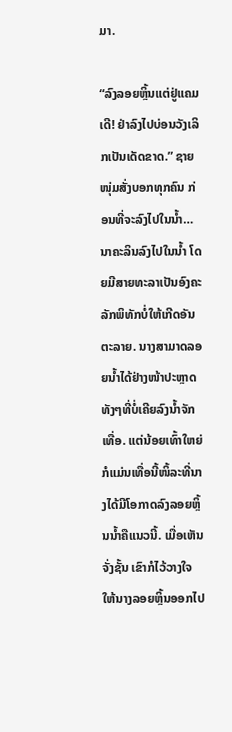ມາ.

“ລົງລອຍຫຼິ້ນແຕ່ຢູ່ແຄມເດີ! ຢ່າລົງໄປບ່ອນວັງເລິກເປັນເດັດຂາດ.” ຊາຍໜຸ່ມສັ່ງບອກທຸກຄົນ ກ່ອນທີ່ຈະລົງໄປໃນນໍ້າ…
ນາຄະລິນລົງໄປໃນນໍ້າ ໂດຍມີສາຍທະລາເປັນອົງຄະລັກພິທັກບໍ່ໃຫ້ເກີດອັນຕະລາຍ. ນາງສາມາດລອຍນໍ້າໄດ້ຢ່າງໜ້າປະຫຼາດ ທັງໆທີ່ບໍ່ເຄີຍລົງນໍ້າຈັກເທື່ອ. ແຕ່ນ້ອຍເທົ້າໃຫຍ່ ກໍແມ່ນເທື່ອນີ້ໜິ້ລະທີ່ນາງໄດ້ມີໂອກາດລົງລອຍຫຼິ້ນນໍ້າຄືແນວນີ້. ເມື່ອເຫັນຈັ່ງຊັ້ນ ເຂົາກໍໄວ້ວາງໃຈໃຫ້ນາງລອຍຫຼິ້ນອອກໄປ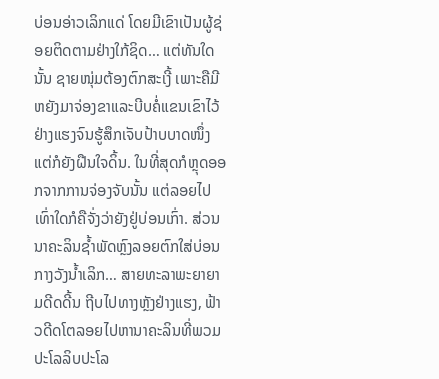ບ່ອນອ່າວເລິກແດ່ ໂດຍມີເຂົາເປັນຜູ້ຊ່ອຍຕິດຕາມຢ່າງໃກ້ຊິດ… ແຕ່ທັນໃດນັ້ນ ຊາຍໜຸ່ມຕ້ອງຕົກສະເງີ້ ເພາະຄືມີຫຍັງມາຈ່ອງຂາແລະບີບຄໍ່ແຂນເຂົາໄວ້ຢ່າງແຮງຈົນຮູ້ສຶກເຈັບປ້າບບາດໜຶ່ງ ແຕ່ກໍຍັງຝືນໃຈດິ້ນ. ໃນທີ່ສຸດກໍຫຼຸດອອກຈາກການຈ່ອງຈັບນັ້ນ ແຕ່ລອຍໄປເທົ່າໃດກໍຄືຈັ່ງວ່າຍັງຢູ່ບ່ອນເກົ່າ. ສ່ວນນາຄະລິນຊ້ຳພັດຫຼົງລອຍຕົກໃສ່ບ່ອນກາງວັງນໍ້າເລິກ… ສາຍທະລາພະຍາຍາມດີດດີ້ນ ຖີບໄປທາງຫຼັງຢ່າງແຮງ, ຟ້າວດີດໂຕລອຍໄປຫານາຄະລິນທີ່ພວມປະໂລລິບປະໂລ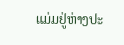ແມ່ມຢູ່ຫ່າງປະ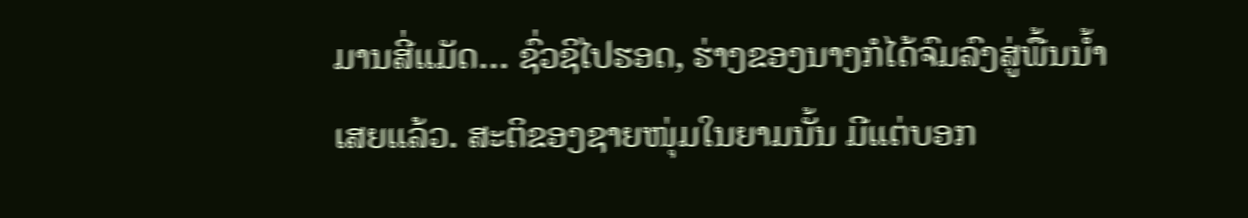ມານສີ່ແມັດ… ຊົ່ວຊິໄປຮອດ, ຮ່າງຂອງນາງກໍໄດ້ຈົມລົງສູ່ພື້ນນ້ຳເສຍແລ້ວ. ສະຕິຂອງຊາຍໜຸ່ມໃນຍາມນັ້ນ ມີແຕ່ບອກ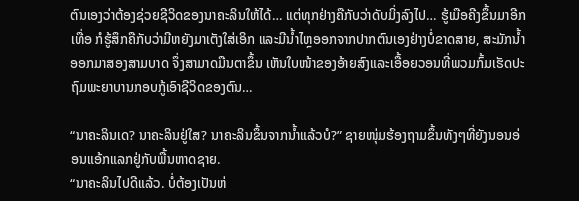ຕົນເອງວ່າຕ້ອງຊ່ວຍຊີວິດຂອງນາຄະລິນໃຫ້ໄດ້… ແຕ່ທຸກຢ່າງຄືກັບວ່າດັບມິ່ງລົງໄປ… ຮູ້ເມືອຄີງຂຶ້ນມາອີກເທື່ອ ກໍຮູ້ສຶກຄືກັບວ່າມີຫຍັງມາເຕັງໃສ່ເອິກ ແລະມີນໍ້າໄຫຼອອກຈາກປາກຕົນເອງຢ່າງບໍ່ຂາດສາຍ, ສະມັກນໍ້າອອກມາສອງສາມບາດ ຈຶ່ງສາມາດມືນຕາຂຶ້ນ ເຫັນໃບໜ້າຂອງອ້າຍສົງແລະເອື້ອຍວອນທີ່ພວມກົ້ມເຮັດປະຖົມພະຍາບານກອບກູ້ເອົາຊີວິດຂອງຕົນ…

“ນາຄະລິນເດ? ນາຄະລິນຢູ່ໃສ? ນາຄະລິນຂຶ້ນຈາກນໍ້າແລ້ວບໍ?” ຊາຍໜຸ່ມຮ້ອງຖາມຂຶ້ນທັງໆທີ່ຍັງນອນອ່ອນແອ້ກແລກຢູ່ກັບພື້ນຫາດຊາຍ.
“ນາຄະລິນໄປດີແລ້ວ. ບໍ່ຕ້ອງເປັນຫ່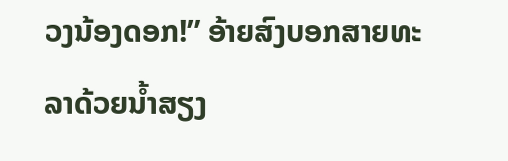ວງນ້ອງດອກ!” ອ້າຍສົງບອກສາຍທະລາດ້ວຍນໍ້າສຽງ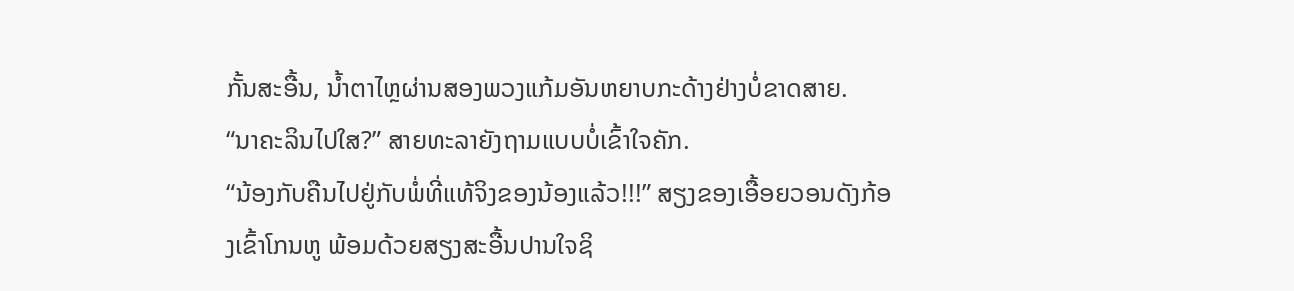ກັ້ນສະອື້ນ, ນໍ້າຕາໄຫຼຜ່ານສອງພວງແກ້ມອັນຫຍາບກະດ້າງຢ່າງບໍ່ຂາດສາຍ.
“ນາຄະລິນໄປໃສ?” ສາຍທະລາຍັງຖາມແບບບໍ່ເຂົ້າໃຈຄັກ.
“ນ້ອງກັບຄືນໄປຢູ່ກັບພໍ່ທີ່ແທ້ຈິງຂອງນ້ອງແລ້ວ!!!” ສຽງຂອງເອື້ອຍວອນດັງກ້ອງເຂົ້າໂກນຫູ ພ້ອມດ້ວຍສຽງສະອື້ນປານໃຈຊິ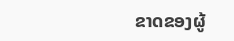ຂາດຂອງຜູ້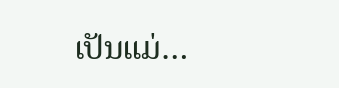ເປັນແມ່…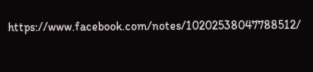https://www.facebook.com/notes/10202538047788512/